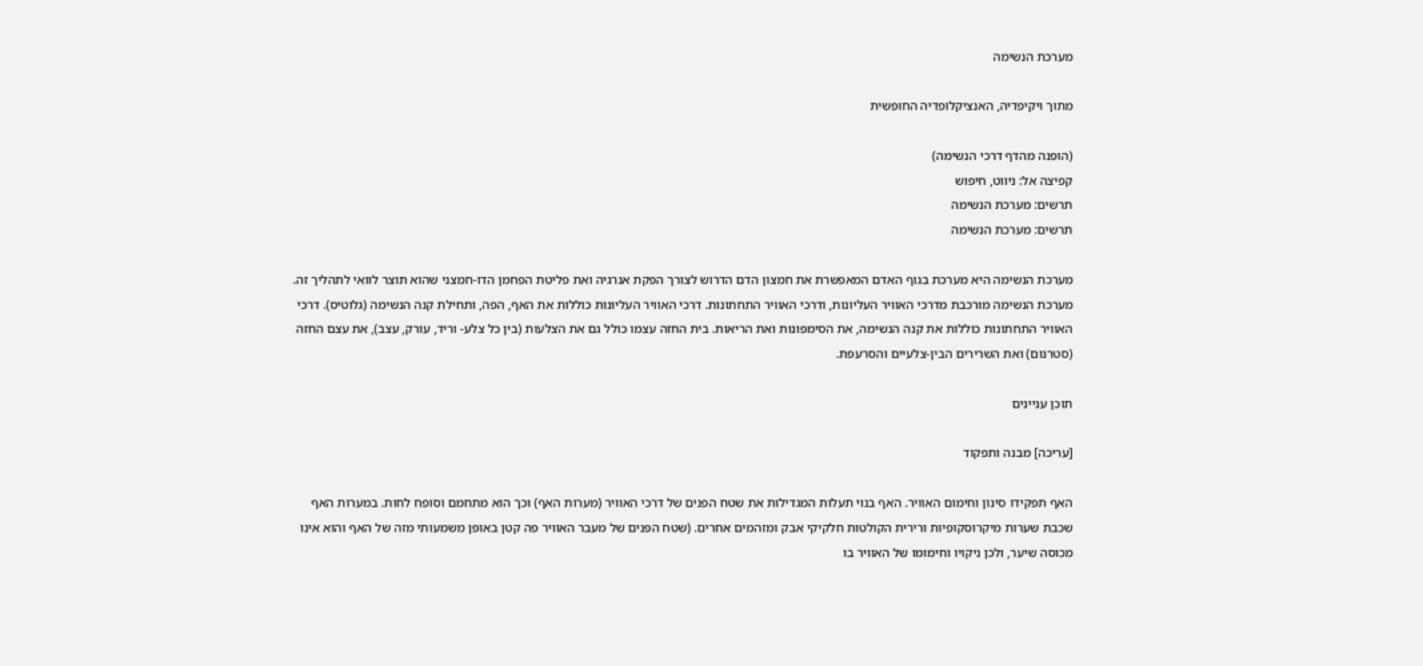מערכת הנשימה

מתוך ויקיפדיה, האנציקלופדיה החופשית

(הופנה מהדף דרכי הנשימה)
קפיצה אל: ניווט, חיפוש
תרשים: מערכת הנשימה
תרשים: מערכת הנשימה

מערכת הנשימה היא מערכת בגוף האדם המאפשרת את חמצון הדם הדרוש לצורך הפקת אנרגיה ואת פליטת הפחמן הדו-חמצני שהוא תוצר לוואי לתהליך זה. מערכת הנשימה מורכבת מדרכי האוויר העליונות, ודרכי האוויר התחתונות. דרכי האוויר העליונות כוללות את האף, הפה, ותחילת קנה הנשימה (גלוטיס). דרכי האוויר התחתונות כוללות את קנה הנשימה, את הסימפונות ואת הריאות. בית החזה עצמו כולל גם את הצלעות (בין כל צלע- וריד, עורק, עצב), את עצם החזה (סטרנום) ואת השרירים הבין-צלעיים והסרעפת.

תוכן עניינים

[עריכה] מבנה ותפקוד

האף תפקידו סינון וחימום האוויר. האף בנוי תעלות המגדילות את שטח הפנים של דרכי האוויר (מערות האף) וכך הוא מתחמם וסופח לחות. במערות האף שכבת שערות מיקרוסקופיות ורירית הקולטות חלקיקי אבק ומזהמים אחרים. (שטח הפנים של מעבר האוויר פה קטן באופן משמעותי מזה של האף והוא אינו מכוסה שיער, ולכן ניקויו וחימומו של האוויר בו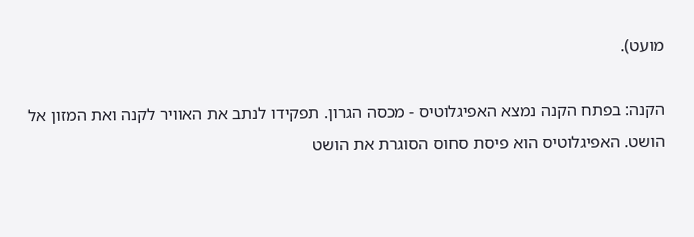מועט).

הקנה: בפתח הקנה נמצא האפיגלוטיס - מכסה הגרון. תפקידו לנתב את האוויר לקנה ואת המזון אל הושט. האפיגלוטיס הוא פיסת סחוס הסוגרת את הושט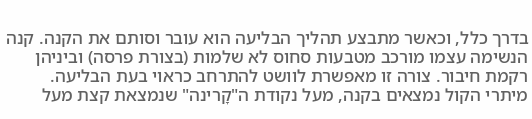בדרך כלל, וכאשר מתבצע תהליך הבליעה הוא עובר וסותם את הקנה. קנה הנשימה עצמו מורכב מטבעות סחוס לא שלמות (בצורת פרסה) וביניהן רקמת חיבור. צורה זו מאפשרת לוושט להתרחב כראוי בעת הבליעה. מיתרי הקול נמצאים בקנה, מעל נקודת ה"קָרינה" שנמצאת קצת מעל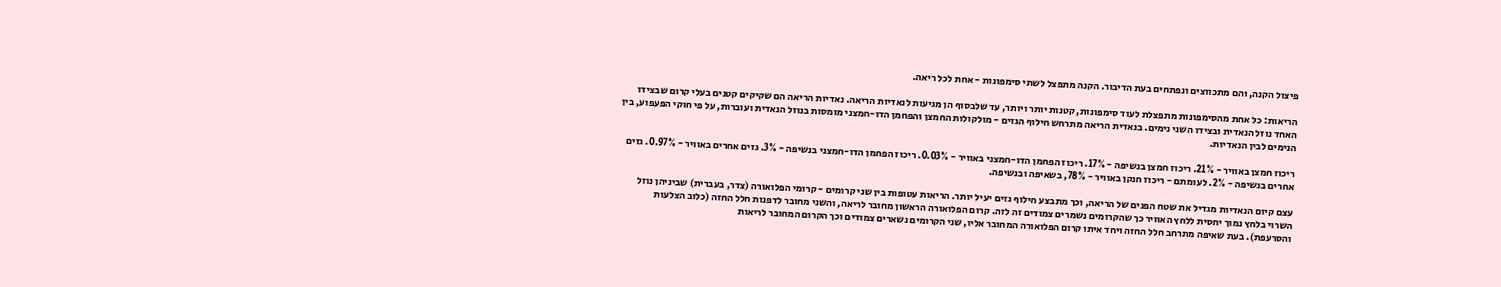פיצול הקנה, והם מתכווצים ונפתחים בעת הדיבור. הקנה מתפצל לשתי סימפונות - אחת לכל ריאה.

הריאות: כל אחת מהסימפונות מתפצלת לעוד סימפונות, קטנות יותר ויותר, עד שלבסוף הן מגיעות לנאדיות הריאה. נאדיות הריאה הם שקיקים קטנים בעלי קרום שבצידו האחד נוזל הנאדית ובצידו השני נימים. בנאדית הריאה מתרחש חילוף הגזים - מולקולות החמצן והפחמן הדו-חמצני מומסות בנוזל הנאדית ועוברות, על פי חוקי הפעפוע, בין הנימים לבין הנאדיות.

ריכוז חמצן באוויר - 21%. ריכוז חמצן בנשיפה - 17%. ריכוז הפחמן הדו-חמצני באוויר - 0.03%. ריכוז הפחמן הדו-חמצני בנשיפה - 3%. גזים אחרים באוויר - 0.97%. גזים אחרים בנשיפה - 2%. לעומתם - ריכוז חנקן באוויר - 78%, בשאיפה ובנשיפה.

עצם קיום הנאדיות מגדיל את שטח הפנים של הריאה, וכך מתבצע חילוף גזים יעיל יותר. הריאות עטופות בין שני קרומים - קרומי הפלואורה (צדר, בעברית) שביניהן נוזל השרוי בלחץ נמוך יחסית ללחץ האוויר כך שהקרומים נשמרים צמודים זה לזה. קרום הפלואורה הראשון מחובר לריאה, והשני מחובר לדפנות חלל החזה (כלוב הצלעות והסרעפת). בעת שאיפה מתרחב חלל החזה ויחד איתו קרום הפלואורה המחובר אליו, שני הקרומים נשארים צמודים וכך הקרום המחובר לריאות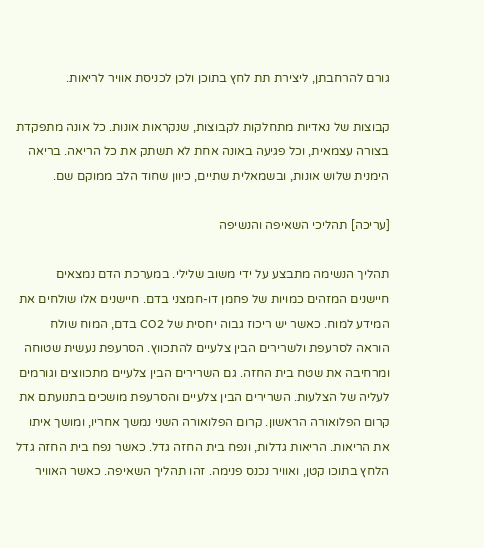גורם להרחבתן, ליצירת תת לחץ בתוכן ולכן לכניסת אוויר לריאות.

קבוצות של נאדיות מתחלקות לקבוצות, שנקראות אונות. כל אונה מתפקדת בצורה עצמאית, וכל פגיעה באונה אחת לא תשתק את כל הריאה. בריאה הימנית שלוש אונות, ובשמאלית שתיים, כיוון שחוד הלב ממוקם שם.

[עריכה] תהליכי השאיפה והנשיפה

תהליך הנשימה מתבצע על ידי משוב שלילי. במערכת הדם נמצאים חיישנים המזהים כמויות של פחמן דו-חמצני בדם. חיישנים אלו שולחים את המידע למוח. כאשר יש ריכוז גבוה יחסית של CO2 בדם, המוח שולח הוראה לסרעפת ולשרירים הבין צלעיים להתכווץ. הסרעפת נעשית שטוחה ומרחיבה את שטח בית החזה. גם השרירים הבין צלעיים מתכווצים וגורמים לעליה של הצלעות. השרירים הבין צלעיים והסרעפת מושכים בתנועתם את קרום הפלואורה הראשון. קרום הפלואורה השני נמשך אחריו, ומושך איתו את הריאות. הריאות גדלות, ונפח בית החזה גדל. כאשר נפח בית החזה גדל הלחץ בתוכו קטן, ואוויר נכנס פנימה. זהו תהליך השאיפה. כאשר האוויר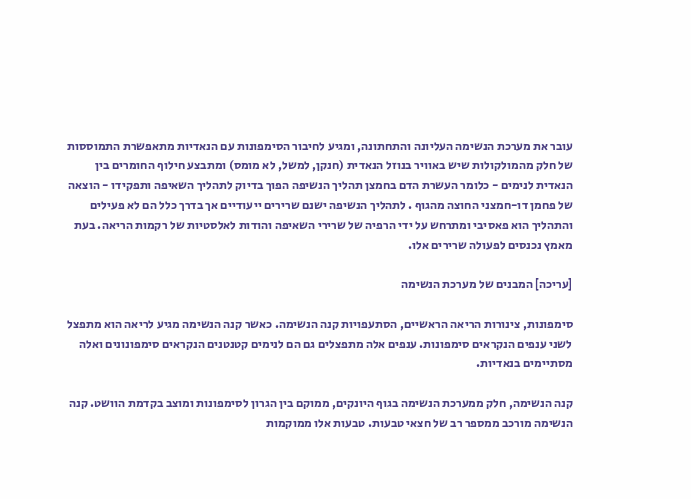עובר את מערכת הנשימה העליונה והתחתונה, ומגיע לחיבור הסימפונות עם הנאדיות מתאפשרת התמוססות של חלק מהמולקולות שיש באוויר בנוזל הנאדית (חנקן, למשל, לא מומס) ומתבצע חילוף החומרים בין הנאדית לנימים - כלומר העשרת הדם בחמצן תהליך הנשיפה הפוך בדיוק לתהליך השאיפה ותפקידו - הוצאה של פחמן דו-חמצני החוצה מהגוף . לתהליך הנשיפה ישנם שרירים ייעודיים אך בדרך כלל הם לא פעילים והתהליך הוא פאסיבי ומתרחש על ידי הרפיה של שרירי השאיפה והודות לאלסטיות של רקמות הריאה. בעת מאמץ נכנסים לפעולה שרירים אלו.

[עריכה] המבנים של מערכת הנשימה

סימפונות, צינורות הריאה הראשיים, הסתעפויות קנה הנשימה. כאשר קנה הנשימה מגיע לריאה הוא מתפצל לשני ענפים הנקראים סימפונות. ענפים אלה מתפצלים גם הם לנימים קטנטנים הנקראים סימפונונים ואלה מסתיימים בנאדיות.

קנה הנשימה, חלק ממערכת הנשימה בגוף היונקים, ממוקם בין הגרון לסימפונות ומוצב בקדמת הוושט. קנה הנשימה מורכב ממספר רב של חצאי טבעות. טבעות אלו ממוקמות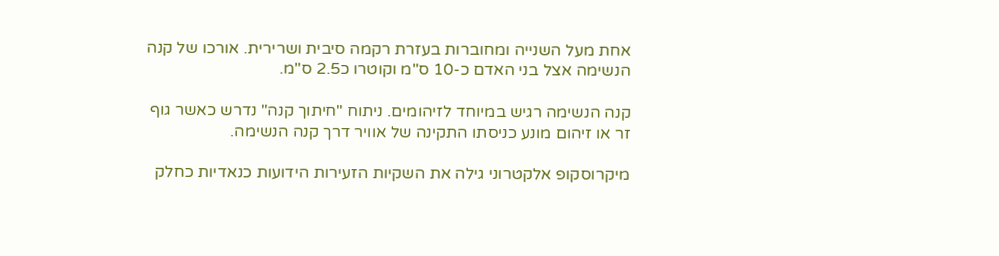אחת מעל השנייה ומחוברות בעזרת רקמה סיבית ושרירית. אורכו של קנה הנשימה אצל בני האדם כ-10 ס"מ וקוטרו כ2.5 ס"מ.

קנה הנשימה רגיש במיוחד לזיהומים. ניתוח "חיתוך קנה" נדרש כאשר גוף זר או זיהום מונע כניסתו התקינה של אוויר דרך קנה הנשימה.

מיקרוסקופ אלקטרוני גילה את השקיות הזעירות הידועות כנאדיות כחלק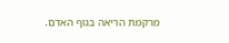מרקמת הריאה בגוף האדם.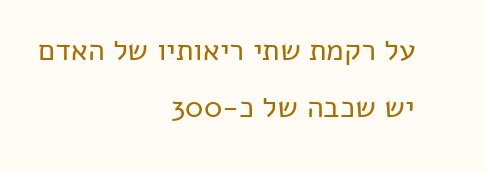על רקמת שתי ריאותיו של האדם יש שכבה של כ-300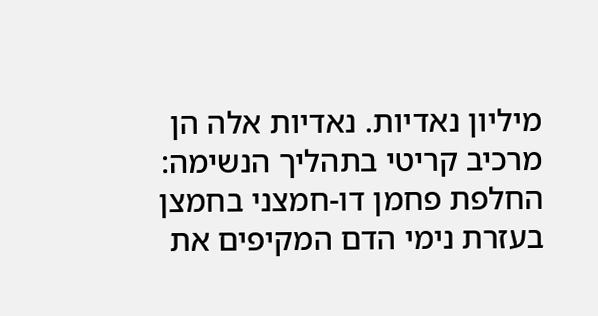מיליון נאדיות. נאדיות אלה הן מרכיב קריטי בתהליך הנשימה: החלפת פחמן דו-חמצני בחמצן בעזרת נימי הדם המקיפים את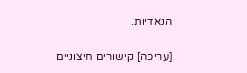הנאדיות.

[עריכה] קישורים חיצוניים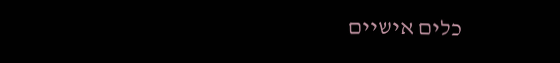כלים אישיים